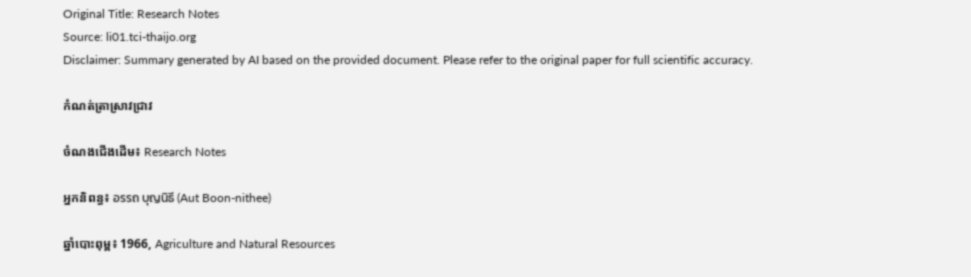Original Title: Research Notes
Source: li01.tci-thaijo.org
Disclaimer: Summary generated by AI based on the provided document. Please refer to the original paper for full scientific accuracy.

កំណត់ត្រាស្រាវជ្រាវ

ចំណងជើងដើម៖ Research Notes

អ្នកនិពន្ធ៖ อรรถ บุญนิธี (Aut Boon-nithee)

ឆ្នាំបោះពុម្ព៖ 1966, Agriculture and Natural Resources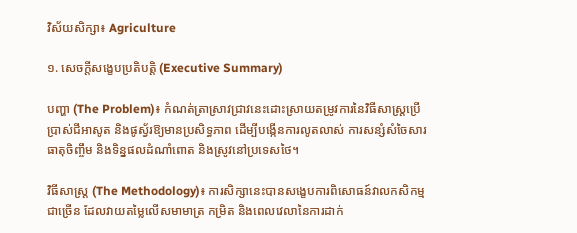វិស័យសិក្សា៖ Agriculture

១. សេចក្តីសង្ខេបប្រតិបត្តិ (Executive Summary)

បញ្ហា (The Problem)៖ កំណត់ត្រាស្រាវជ្រាវនេះដោះស្រាយតម្រូវការនៃវិធីសាស្ត្រប្រើប្រាស់ជីអាសូត និងផូស្វ័រឱ្យមានប្រសិទ្ធភាព ដើម្បីបង្កើនការលូតលាស់ ការសន្សំសំចៃសារធាតុចិញ្ចឹម និងទិន្នផលដំណាំពោត និងស្រូវនៅប្រទេសថៃ។

វិធីសាស្ត្រ (The Methodology)៖ ការសិក្សានេះបានសង្ខេបការពិសោធន៍វាលកសិកម្មជាច្រើន ដែលវាយតម្លៃលើសមាមាត្រ កម្រិត និងពេលវេលានៃការដាក់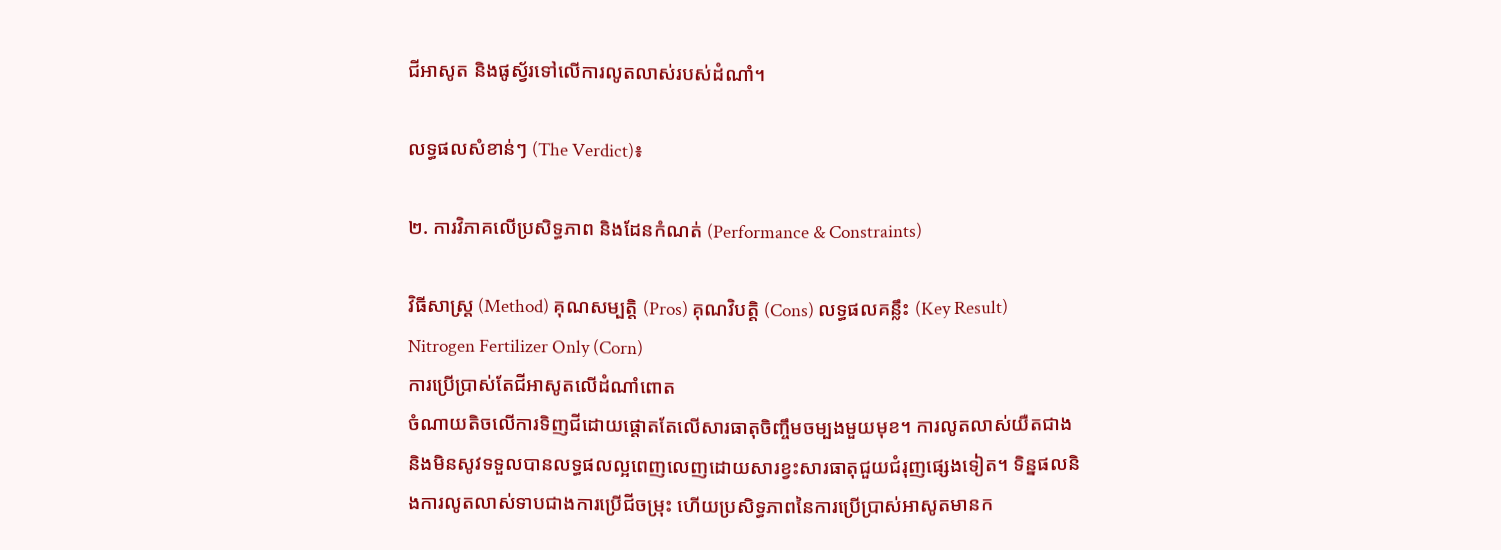ជីអាសូត និងផូស្វ័រទៅលើការលូតលាស់របស់ដំណាំ។

លទ្ធផលសំខាន់ៗ (The Verdict)៖

២. ការវិភាគលើប្រសិទ្ធភាព និងដែនកំណត់ (Performance & Constraints)

វិធីសាស្ត្រ (Method) គុណសម្បត្តិ (Pros) គុណវិបត្តិ (Cons) លទ្ធផលគន្លឹះ (Key Result)
Nitrogen Fertilizer Only (Corn)
ការប្រើប្រាស់តែជីអាសូតលើដំណាំពោត
ចំណាយតិចលើការទិញជីដោយផ្តោតតែលើសារធាតុចិញ្ចឹមចម្បងមួយមុខ។ ការលូតលាស់យឺតជាង និងមិនសូវទទួលបានលទ្ធផលល្អពេញលេញដោយសារខ្វះសារធាតុជួយជំរុញផ្សេងទៀត។ ទិន្នផលនិងការលូតលាស់ទាបជាងការប្រើជីចម្រុះ ហើយប្រសិទ្ធភាពនៃការប្រើប្រាស់អាសូតមានក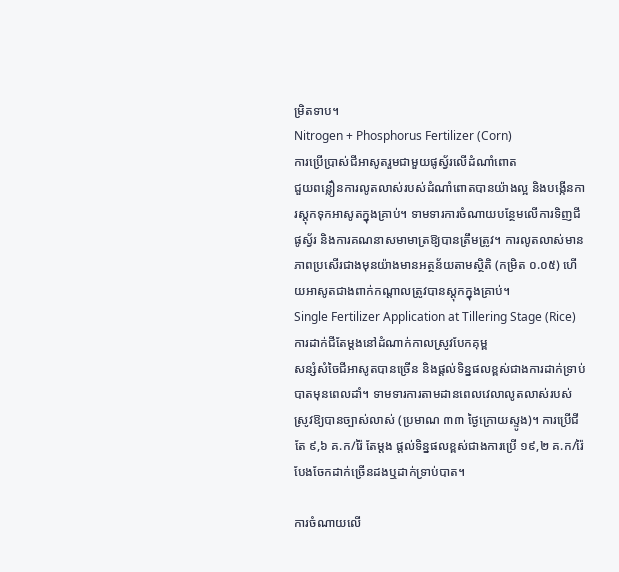ម្រិតទាប។
Nitrogen + Phosphorus Fertilizer (Corn)
ការប្រើប្រាស់ជីអាសូតរួមជាមួយផូស្វ័រលើដំណាំពោត
ជួយពន្លឿនការលូតលាស់របស់ដំណាំពោតបានយ៉ាងល្អ និងបង្កើនការស្តុកទុកអាសូតក្នុងគ្រាប់។ ទាមទារការចំណាយបន្ថែមលើការទិញជីផូស្វ័រ និងការគណនាសមាមាត្រឱ្យបានត្រឹមត្រូវ។ ការលូតលាស់មានភាពប្រសើរជាងមុនយ៉ាងមានអត្ថន័យតាមស្ថិតិ (កម្រិត ០.០៥) ហើយអាសូតជាងពាក់កណ្តាលត្រូវបានស្តុកក្នុងគ្រាប់។
Single Fertilizer Application at Tillering Stage (Rice)
ការដាក់ជីតែម្តងនៅដំណាក់កាលស្រូវបែកគុម្ព
សន្សំសំចៃជីអាសូតបានច្រើន និងផ្តល់ទិន្នផលខ្ពស់ជាងការដាក់ទ្រាប់បាតមុនពេលដាំ។ ទាមទារការតាមដានពេលវេលាលូតលាស់របស់ស្រូវឱ្យបានច្បាស់លាស់ (ប្រមាណ ៣៣ ថ្ងៃក្រោយស្ទូង)។ ការប្រើជីតែ ៩,៦ គ.ក/រ៉ៃ តែម្តង ផ្តល់ទិន្នផលខ្ពស់ជាងការប្រើ ១៩,២ គ.ក/រ៉ៃ បែងចែកដាក់ច្រើនដងឬដាក់ទ្រាប់បាត។

ការចំណាយលើ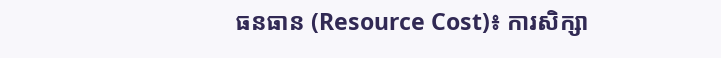ធនធាន (Resource Cost)៖ ការសិក្សា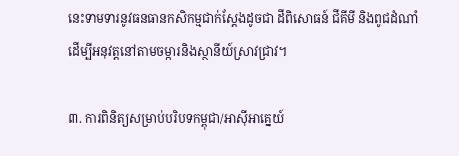នេះទាមទារនូវធនធានកសិកម្មជាក់ស្តែងដូចជា ដីពិសោធន៍ ជីគីមី និងពូជដំណាំ ដើម្បីអនុវត្តនៅតាមចម្ការនិងស្ថានីយ៍ស្រាវជ្រាវ។

៣. ការពិនិត្យសម្រាប់បរិបទកម្ពុជា/អាស៊ីអាគ្នេយ៍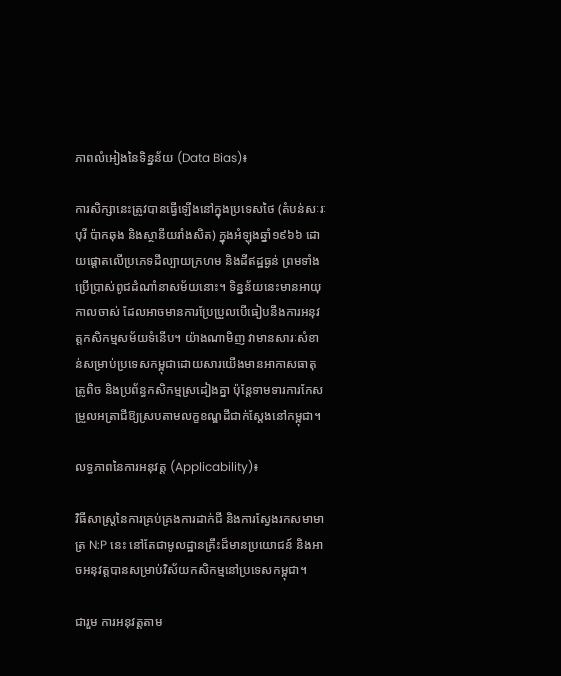ភាពលំអៀងនៃទិន្នន័យ (Data Bias)៖

ការសិក្សានេះត្រូវបានធ្វើឡើងនៅក្នុងប្រទេសថៃ (តំបន់សៈរៈបុរី ប៉ាកឆុង និងស្ថានីយរាំងសិត) ក្នុងអំឡុងឆ្នាំ១៩៦៦ ដោយផ្តោតលើប្រភេទដីល្បាយក្រហម និងដីឥដ្ឋធ្ងន់ ព្រមទាំងប្រើប្រាស់ពូជដំណាំនាសម័យនោះ។ ទិន្នន័យនេះមានអាយុកាលចាស់ ដែលអាចមានការប្រែប្រួលបើធៀបនឹងការអនុវត្តកសិកម្មសម័យទំនើប។ យ៉ាងណាមិញ វាមានសារៈសំខាន់សម្រាប់ប្រទេសកម្ពុជាដោយសារយើងមានអាកាសធាតុត្រូពិច និងប្រព័ន្ធកសិកម្មស្រដៀងគ្នា ប៉ុន្តែទាមទារការកែសម្រួលអត្រាជីឱ្យស្របតាមលក្ខខណ្ឌដីជាក់ស្តែងនៅកម្ពុជា។

លទ្ធភាពនៃការអនុវត្ត (Applicability)៖

វិធីសាស្ត្រនៃការគ្រប់គ្រងការដាក់ជី និងការស្វែងរកសមាមាត្រ N:P នេះ នៅតែជាមូលដ្ឋានគ្រឹះដ៏មានប្រយោជន៍ និងអាចអនុវត្តបានសម្រាប់វិស័យកសិកម្មនៅប្រទេសកម្ពុជា។

ជារួម ការអនុវត្តតាម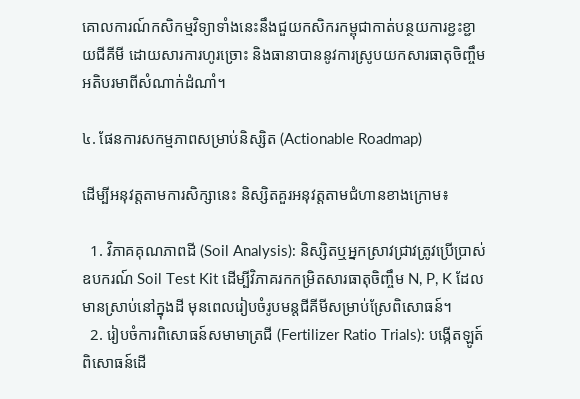គោលការណ៍កសិកម្មវិទ្យាទាំងនេះនឹងជួយកសិករកម្ពុជាកាត់បន្ថយការខ្ជះខ្ជាយជីគីមី ដោយសារការហូរច្រោះ និងធានាបាននូវការស្រូបយកសារធាតុចិញ្ចឹមអតិបរមាពីសំណាក់ដំណាំ។

៤. ផែនការសកម្មភាពសម្រាប់និស្សិត (Actionable Roadmap)

ដើម្បីអនុវត្តតាមការសិក្សានេះ និស្សិតគួរអនុវត្តតាមជំហានខាងក្រោម៖

  1. វិភាគគុណភាពដី (Soil Analysis): និស្សិតឬអ្នកស្រាវជ្រាវត្រូវប្រើប្រាស់ឧបករណ៍ Soil Test Kit ដើម្បីវិភាគរកកម្រិតសារធាតុចិញ្ចឹម N, P, K ដែលមានស្រាប់នៅក្នុងដី មុនពេលរៀបចំរូបមន្តជីគីមីសម្រាប់ស្រែពិសោធន៍។
  2. រៀបចំការពិសោធន៍សមាមាត្រជី (Fertilizer Ratio Trials): បង្កើតឡូត៍ពិសោធន៍ដើ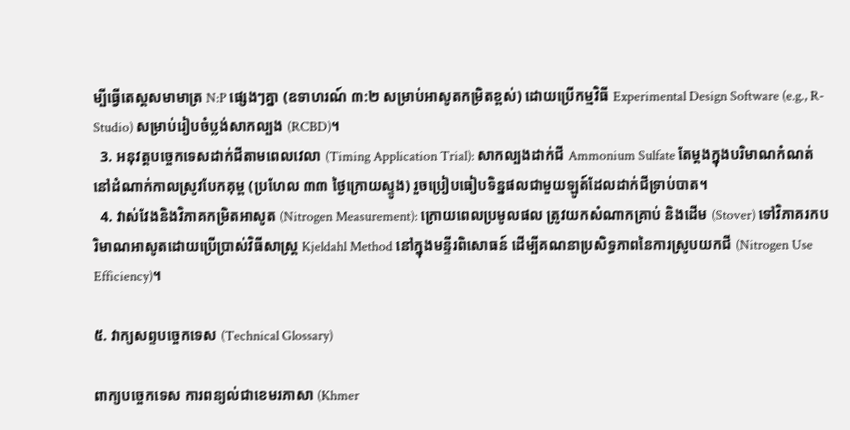ម្បីធ្វើតេស្តសមាមាត្រ N:P ផ្សេងៗគ្នា (ឧទាហរណ៍ ៣:២ សម្រាប់អាសូតកម្រិតខ្ពស់) ដោយប្រើកម្មវិធី Experimental Design Software (e.g., R-Studio) សម្រាប់រៀបចំប្លង់សាកល្បង (RCBD)។
  3. អនុវត្តបច្ចេកទេសដាក់ជីតាមពេលវេលា (Timing Application Trial): សាកល្បងដាក់ជី Ammonium Sulfate តែម្តងក្នុងបរិមាណកំណត់នៅដំណាក់កាលស្រូវបែកគុម្ព (ប្រហែល ៣៣ ថ្ងៃក្រោយស្ទូង) រួចប្រៀបធៀបទិន្នផលជាមួយឡូត៍ដែលដាក់ជីទ្រាប់បាត។
  4. វាស់វែងនិងវិភាគកម្រិតអាសូត (Nitrogen Measurement): ក្រោយពេលប្រមូលផល ត្រូវយកសំណាកគ្រាប់ និងដើម (Stover) ទៅវិភាគរកបរិមាណអាសូតដោយប្រើប្រាស់វិធីសាស្ត្រ Kjeldahl Method នៅក្នុងមន្ទីរពិសោធន៍ ដើម្បីគណនាប្រសិទ្ធភាពនៃការស្រូបយកជី (Nitrogen Use Efficiency)។

៥. វាក្យសព្ទបច្ចេកទេស (Technical Glossary)

ពាក្យបច្ចេកទេស ការពន្យល់ជាខេមរភាសា (Khmer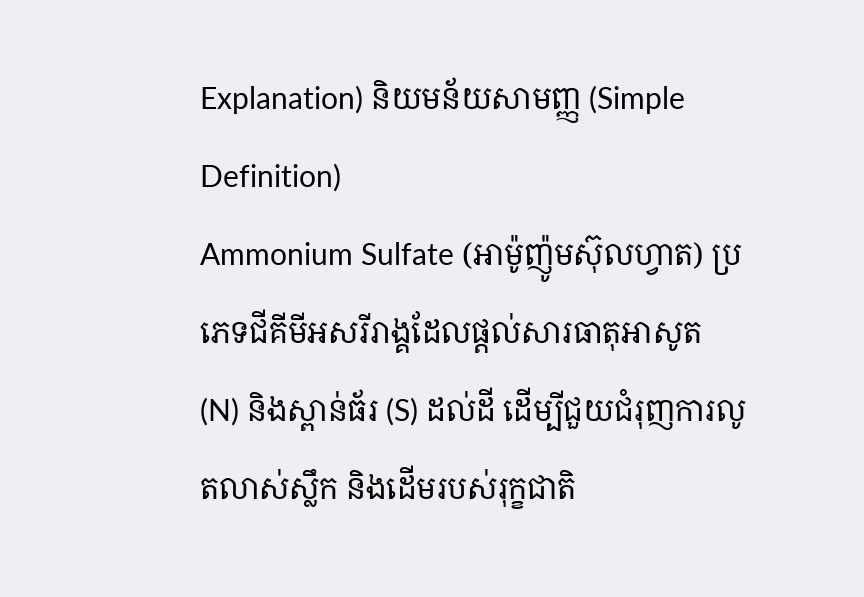Explanation) និយមន័យសាមញ្ញ (Simple Definition)
Ammonium Sulfate (អាម៉ូញ៉ូមស៊ុលហ្វាត) ប្រភេទជីគីមីអសរីរាង្គដែលផ្តល់សារធាតុអាសូត (N) និងស្ពាន់ធ័រ (S) ដល់ដី ដើម្បីជួយជំរុញការលូតលាស់ស្លឹក និងដើមរបស់រុក្ខជាតិ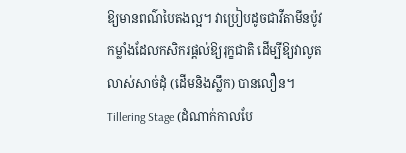ឱ្យមានពណ៌បៃតងល្អ។ វាប្រៀបដូចជាវីតាមីនប៉ូវកម្លាំងដែលកសិករផ្តល់ឱ្យរុក្ខជាតិ ដើម្បីឱ្យវាលូតលាស់សាច់ដុំ (ដើមនិងស្លឹក) បានលឿន។
Tillering Stage (ដំណាក់កាលបែ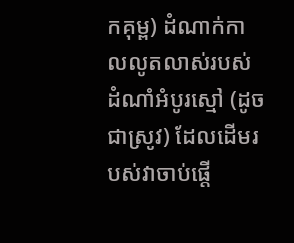កគុម្ព) ដំណាក់កាលលូតលាស់របស់ដំណាំអំបូរស្មៅ (ដូចជាស្រូវ) ដែលដើមរបស់វាចាប់ផ្តើ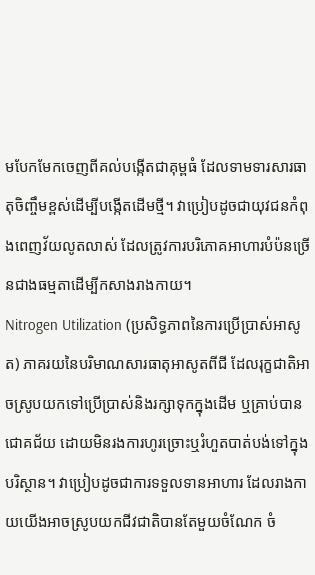មបែកមែកចេញពីគល់បង្កើតជាគុម្ពធំ ដែលទាមទារសារធាតុចិញ្ចឹមខ្ពស់ដើម្បីបង្កើតដើមថ្មី។ វាប្រៀបដូចជាយុវជនកំពុងពេញវ័យលូតលាស់ ដែលត្រូវការបរិភោគអាហារបំប៉នច្រើនជាងធម្មតាដើម្បីកសាងរាងកាយ។
Nitrogen Utilization (ប្រសិទ្ធភាពនៃការប្រើប្រាស់អាសូត) ភាគរយនៃបរិមាណសារធាតុអាសូតពីជី ដែលរុក្ខជាតិអាចស្រូបយកទៅប្រើប្រាស់និងរក្សាទុកក្នុងដើម ឬគ្រាប់បានជោគជ័យ ដោយមិនរងការហូរច្រោះឬរំហួតបាត់បង់ទៅក្នុងបរិស្ថាន។ វាប្រៀបដូចជាការទទួលទានអាហារ ដែលរាងកាយយើងអាចស្រូបយកជីវជាតិបានតែមួយចំណែក ចំ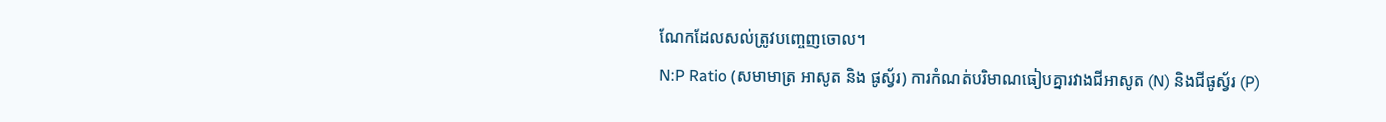ណែកដែលសល់ត្រូវបញ្ចេញចោល។
N:P Ratio (សមាមាត្រ អាសូត និង ផូស្វ័រ) ការកំណត់បរិមាណធៀបគ្នារវាងជីអាសូត (N) និងជីផូស្វ័រ (P)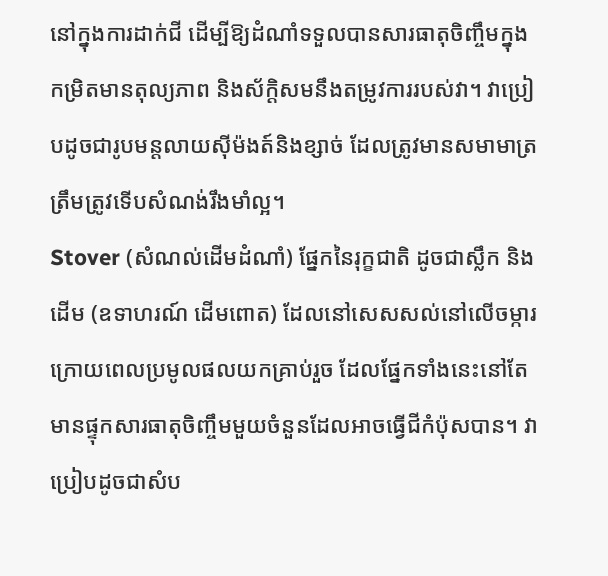នៅក្នុងការដាក់ជី ដើម្បីឱ្យដំណាំទទួលបានសារធាតុចិញ្ចឹមក្នុងកម្រិតមានតុល្យភាព និងស័ក្តិសមនឹងតម្រូវការរបស់វា។ វាប្រៀបដូចជារូបមន្តលាយស៊ីម៉ងត៍និងខ្សាច់ ដែលត្រូវមានសមាមាត្រត្រឹមត្រូវទើបសំណង់រឹងមាំល្អ។
Stover (សំណល់ដើមដំណាំ) ផ្នែកនៃរុក្ខជាតិ ដូចជាស្លឹក និងដើម (ឧទាហរណ៍ ដើមពោត) ដែលនៅសេសសល់នៅលើចម្ការក្រោយពេលប្រមូលផលយកគ្រាប់រួច ដែលផ្នែកទាំងនេះនៅតែមានផ្ទុកសារធាតុចិញ្ចឹមមួយចំនួនដែលអាចធ្វើជីកំប៉ុសបាន។ វាប្រៀបដូចជាសំប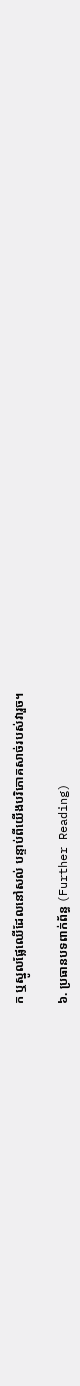ក ឬស្នូលផ្លែឈើដែលនៅសល់ បន្ទាប់ពីយើងបរិភោគសាច់របស់វារួច។

៦. ប្រធានបទពាក់ព័ន្ធ (Further Reading)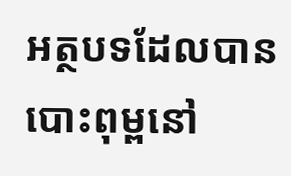អត្ថបទដែលបានបោះពុម្ពនៅ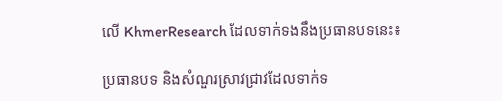លើ KhmerResearch ដែលទាក់ទងនឹងប្រធានបទនេះ៖

ប្រធានបទ និងសំណួរស្រាវជ្រាវដែលទាក់ទ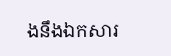ងនឹងឯកសារ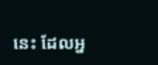នេះ ដែលអ្ន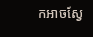កអាចស្វែ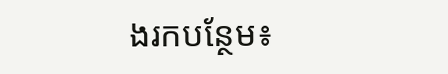ងរកបន្ថែម៖